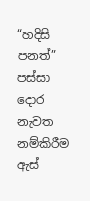“හදිසි පනත්” පස්සා දොර නැවත නම්කිරීම ඇස්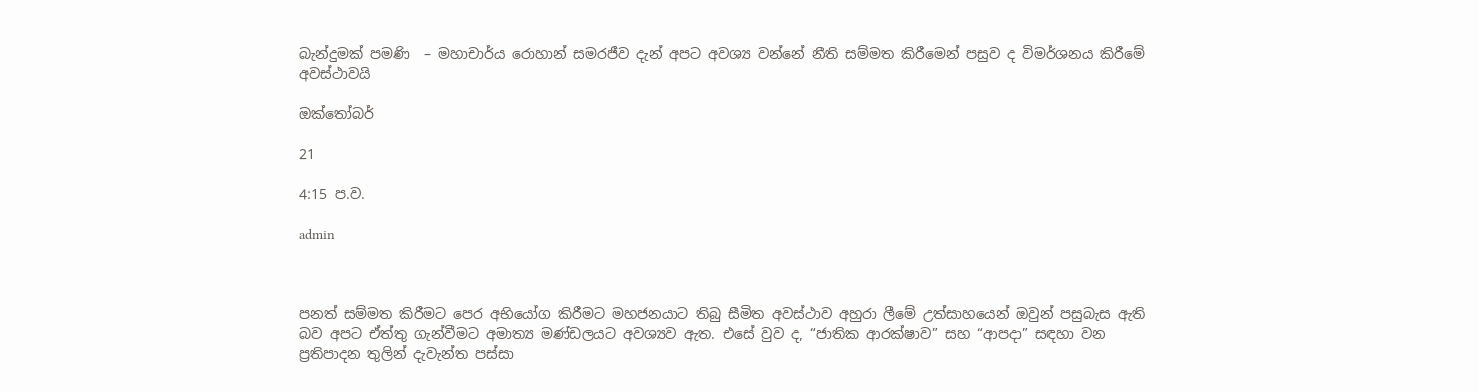බැන්දුමක් පමණි  – මහාචාර්ය රොහාන් සමරජීව දැන් අපට අවශ්‍ය වන්නේ නීති සම්මත කිරීමෙන් පසුව ද විමර්ශනය කිරීමේ අවස්ථාවයි

ඔක්තෝබර්

21

4:15 ප.ව.

admin



පනත් සම්මත කිරීමට පෙර අභියෝග කිරීමට මහජනයාට තිබු සීමිත අවස්ථාව අහුරා ලීමේ උත්සාහයෙන් ඔවුන් පසුබැස ඇති බව අපට ඒත්තු ගැන්වීමට අමාත්‍ය මණ්ඩලයට අවශ්‍යව ඇත. එසේ වුව ද, “ජාතික ආරක්ෂාව” සහ “ආපදා” සඳහා වන ප්‍රතිපාදන තුලින් දැවැන්ත පස්සා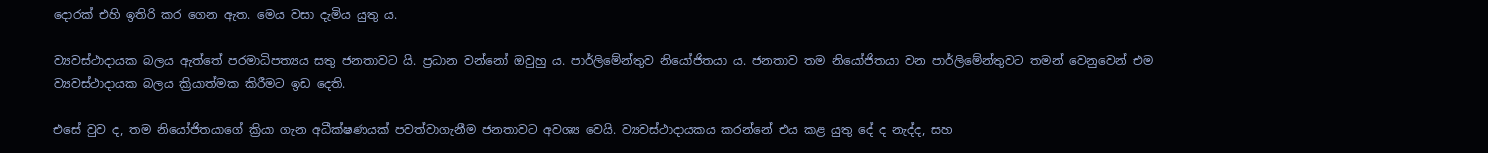දොරක් එහි ඉතිරි කර ගෙන ඇත. මෙය වසා දැමිය යුතු ය.

ව්‍යවස්ථාදායක බලය ඇත්තේ පරමාධිපත්‍යය සතු ජනතාවට යි. ප්‍රධාන වන්නෝ ඔවුහු ය. පාර්ලිමේන්තුව නියෝජිතයා ය. ජනතාව තම නියෝජිතයා වන පාර්ලිමේන්තුවට තමන් වෙනුවෙන් එම ව්‍යවස්ථාදායක බලය ක්‍රියාත්මක කිරීමට ඉඩ දෙති.

එසේ වුව ද, තම නියෝජිතයාගේ ක්‍රියා ගැන අධීක්ෂණයක් පවත්වාගැනීම ජනතාවට අවශ්‍ය වෙයි. ව්‍යවස්ථාදායකය කරන්නේ එය කළ යුතු දේ ද නැද්ද, සහ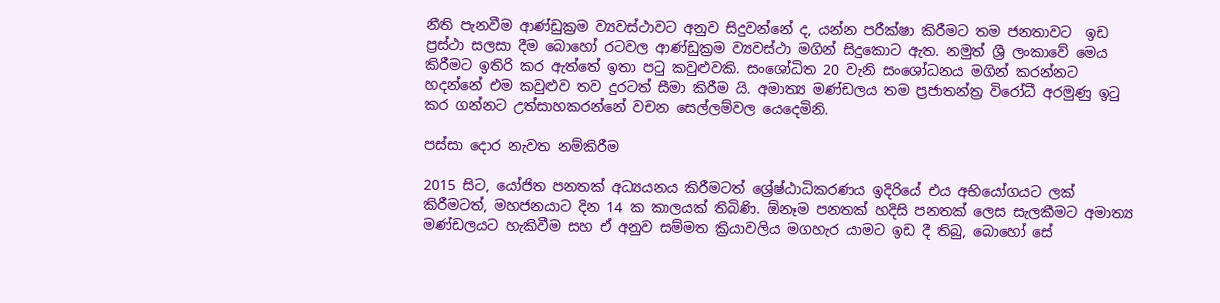නීති පැනවීම ආණ්ඩුක්‍රම ව්‍යවස්ථාවට අනුව සිදුවන්නේ ද, යන්න පරීක්ෂා කිරීමට තම ජනතාවට  ඉඩ ප්‍රස්ථා සලසා දීම බොහෝ රටවල ආණ්ඩුක්‍රම ව්‍යවස්ථා මගින් සිදුකොට ඇත. නමුත් ශ්‍රී ලංකාවේ මෙය කිරීමට ඉතිරි කර ඇත්තේ ඉතා පටු කවුළුවකි. සංශෝධිත 20 වැනි සංශෝධනය මගින් කරන්නට හදන්නේ එම කවුළුව තව දුරටත් සීමා කිරීම යි. අමාත්‍ය මණ්ඩලය තම ප්‍රජාතන්ත්‍ර විරෝධී අරමුණු ඉටු කර ගන්නට උත්සාහකරන්නේ වචන සෙල්ලම්වල යෙදෙමිනි.

පස්සා දොර නැවත නම්කිරීම

2015 සිට, යෝජිත පනතක් අධ්‍යයනය කිරීමටත් ශ්‍රේෂ්ඨාධිකරණය ඉදිරියේ එය අභියෝගයට ලක් කිරීමටත්, මහජනයාට දින 14 ක කාලයක් තිබිණි. ඕනෑම පනතක් හදිසි පනතක් ලෙස සැලකීමට අමාත්‍ය මණ්ඩලයට හැකිවීම සහ ඒ අනුව සම්මත ක්‍රියාවලිය මගහැර යාමට ඉඩ දී තිබු, බොහෝ සේ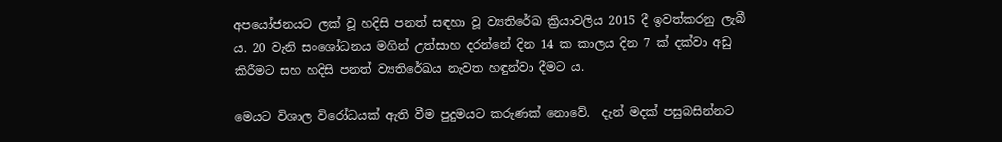අපයෝජනයට ලක් වූ හදිසි පනත් සඳහා වූ ව්‍යතිරේඛ ක්‍රියාවලිය 2015 දී ඉවත්කරනු ලැබී ය. 20 වැනි සංශෝධනය මගින් උත්සාහ දරන්නේ දින 14 ක කාලය දින 7 ක් දක්වා අඩු කිරීමට සහ හදිසි පනත් ව්‍යතිරේඛය නැවත හඳුන්වා දීමට ය.

මෙයට විශාල විරෝධයක් ඇති වීම පුදුමයට කරුණක් නොවේ.  දැන් මදක් පසුබසින්නට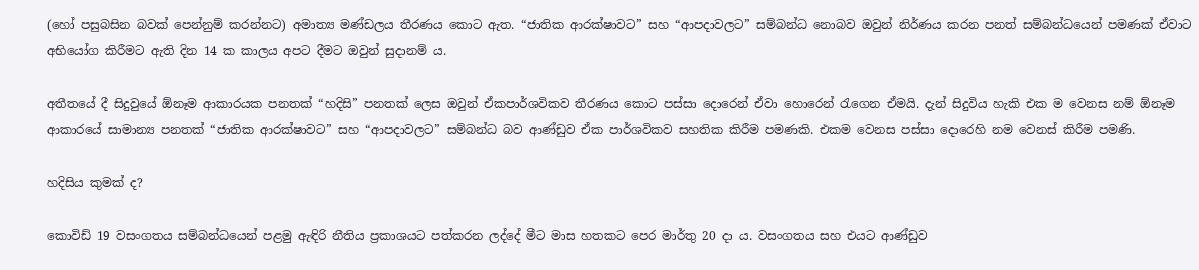(හෝ පසුබසින බවක් පෙන්නුම් කරන්නට) අමාත්‍ය මණ්ඩලය තීරණය කොට ඇත. “ජාතික ආරක්ෂාවට” සහ “ආපදාවලට” සම්බන්ධ නොබව ඔවුන් නිර්ණය කරන පනත් සම්බන්ධයෙන් පමණක් ඒවාට අභියෝග කිරීමට ඇති දින 14 ක කාලය අපට දීමට ඔවුන් සුදානම් ය.

අතීතයේ දී සිදුවුයේ ඕනෑම ආකාරයක පනතක් “හදිසි” පනතක් ලෙස ඔවුන් ඒකපාර්ශවිකව තීරණය කොට පස්සා දොරෙන් ඒවා හොරෙන් රැගෙන ඒමයි. දැන් සිදුවිය හැකි එක ම වෙනස නම් ඕනෑම ආකාරයේ සාමාන්‍ය පනතක් “ජාතික ආරක්ෂාවට” සහ “ආපදාවලට” සම්බන්ධ බව ආණ්ඩුව ඒක පාර්ශවිකව සහතික කිරීම පමණකි. එකම වෙනස පස්සා දොරෙහි නම වෙනස් කිරීම පමණි.

හදිසිය කුමක් ද?

කොවිඩ් 19 වසංගතය සම්බන්ධයෙන් පළමු ඇඳිරි නීතිය ප්‍රකාශයට පත්කරන ලද්දේ මීට මාස හතකට පෙර මාර්තු 20 දා ය. වසංගතය සහ එයට ආණ්ඩුව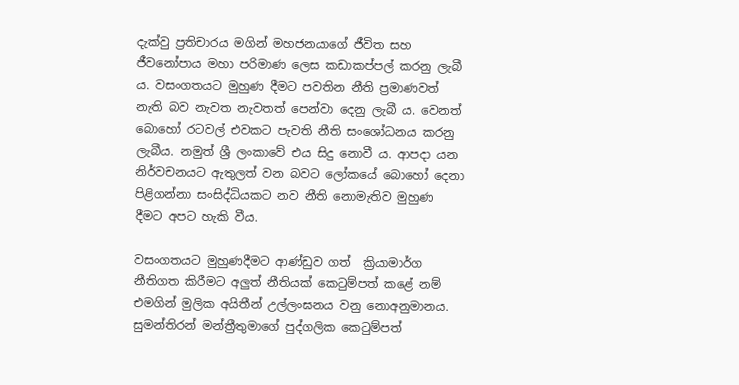දැක්වු ප්‍රතිචාරය මගින් මහජනයාගේ ජීවිත සහ ජීවනෝපාය මහා පරිමාණ ලෙස කඩාකප්පල් කරනු ලැබී ය. වසංගතයට මුහුණ දීමට පවතින නීති ප්‍රමාණවත් නැති බව නැවත නැවතත් පෙන්වා දෙනු ලැබී ය. වෙනත් බොහෝ රටවල් එවකට පැවති නීති සංශෝධනය කරනු ලැබීය. නමුත් ශ්‍රී ලංකාවේ එය සිදු නොවී ය. ආපදා යන නිර්වචනයට ඇතුලත් වන බවට ලෝකයේ බොහෝ දෙනා පිළිගන්නා සංසිද්ධියකට නව නීති නොමැතිව මුහුණ දීමට අපට හැකි වීය.

වසංගතයට මුහුණදීමට ආණ්ඩුව ගත්  ක්‍රියාමාර්ග නීතිගත කිරීමට අලුත් නීතියක් කෙටුම්පත් කළේ නම් එමගින් මුලික අයිතීන් උල්ලංඝනය වනු නොඅනුමානය. සුමන්තිරන් මන්ත්‍රීතුමාගේ පුද්ගලික කෙටුම්පත්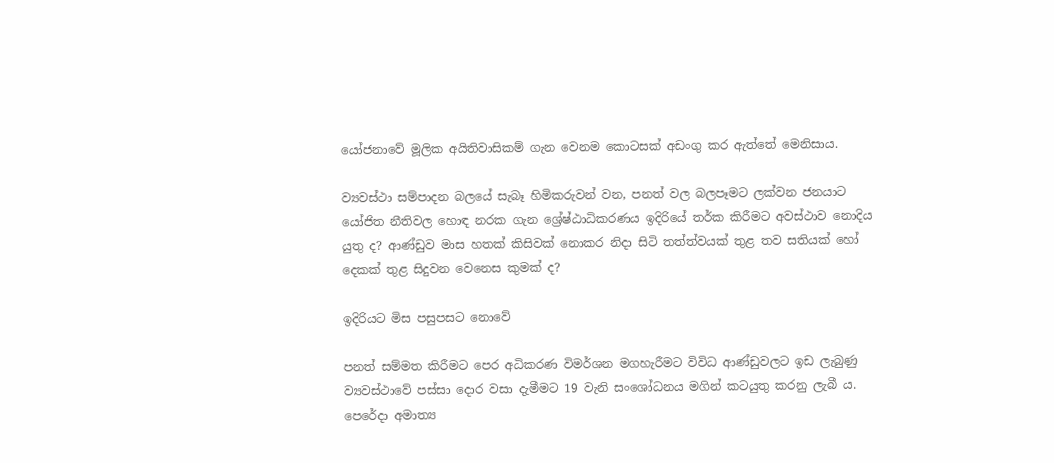යෝජනාවේ මූලික අයිතිවාසිකම් ගැන වෙනම කොටසක් අඩංගු කර ඇත්තේ මෙනිසාය.

ව්‍යවස්ථා සම්පාදන බලයේ සැබෑ හිමිකරුවන් වන, පනත් වල බලපෑමට ලක්වන ජනයාට යෝජිත නීතිවල හොඳ නරක ගැන ශ්‍රේෂ්ඨාධිකරණය ඉදිරියේ තර්ක කිරීමට අවස්ථාව නොදිය යුතු ද? ආණ්ඩුව මාස හතක් කිසිවක් නොකර නිදා සිටි තත්ත්වයක් තුළ තව සතියක් හෝ දෙකක් තුළ සිදුවන වෙනෙස කුමක් ද?

ඉදිරියට මිස පසුපසට නොවේ

පනත් සම්මත කිරීමට පෙර අධිකරණ විමර්ශන මගහැරීමට විවිධ ආණ්ඩුවලට ඉඩ ලැබුණු ව්‍යවස්ථාවේ පස්සා දොර වසා දැමීමට 19 වැනි සංශෝධනය මගින් කටයුතු කරනු ලැබී ය. පෙරේදා අමාත්‍ය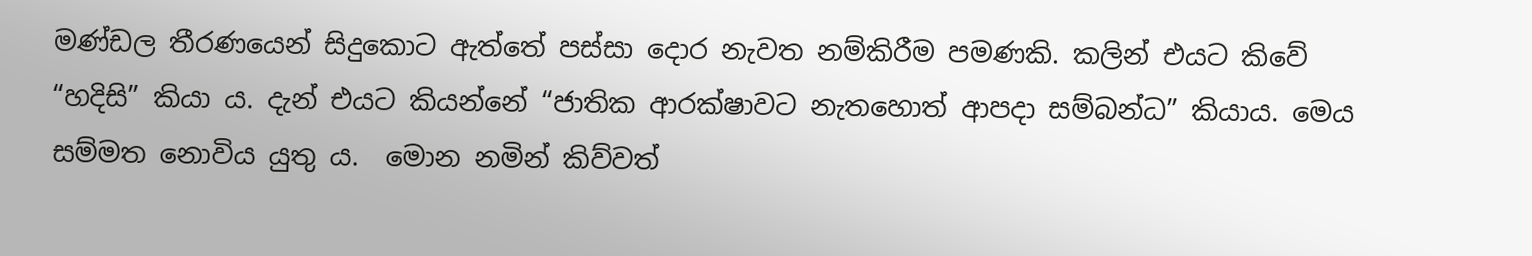මණ්ඩල තීරණයෙන් සිදුකොට ඇත්තේ පස්සා දොර නැවත නම්කිරීම පමණකි. කලින් එයට කිවේ “හදිසි” කියා ය. දැන් එයට කියන්නේ “ජාතික ආරක්ෂාවට නැතහොත් ආපදා සම්බන්ධ” කියාය. මෙය සම්මත නොවිය යුතු ය.  මොන නමින් කිව්වත්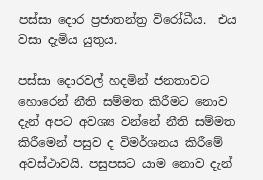පස්සා දොර ප්‍රජාතන්ත්‍ර විරෝධීය.  එය වසා දැමිය යුතුය.

පස්සා දොරවල් හදමින් ජනතාවට හොරෙන් නීති සම්මත කිරීමට නොව දැන් අපට අවශ්‍ය වන්නේ නීති සම්මත කිරීමෙන් පසුව ද විමර්ශනය කිරීමේ අවස්ථාවයි. පසුපසට යාම නොව දැන්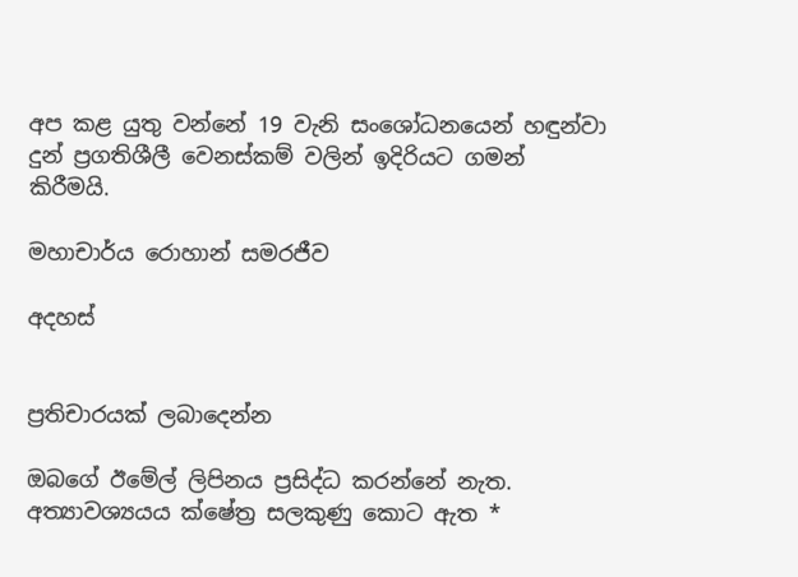අප කළ යුතු වන්නේ 19 වැනි සංශෝධනයෙන් හඳුන්වා දුන් ප්‍රගතිශීලී වෙනස්කම් වලින් ඉදිරියට ගමන් කිරීමයි.

මහාචාර්ය රොහාන් සමරජීව

අදහස්


ප්‍රතිචාරයක් ලබාදෙන්න

ඔබගේ ඊමේල් ලිපිනය ප්‍රසිද්ධ කරන්නේ නැත. අත්‍යාවශ්‍යයය ක්ෂේත්‍ර සලකුණු කොට ඇත *